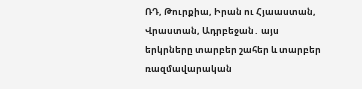ՌԴ, Թուրքիա, Իրան ու Հյաաստան, Վրաստան, Ադրբեջան․ այս երկրները տարբեր շահեր և տարբեր ռազմավարական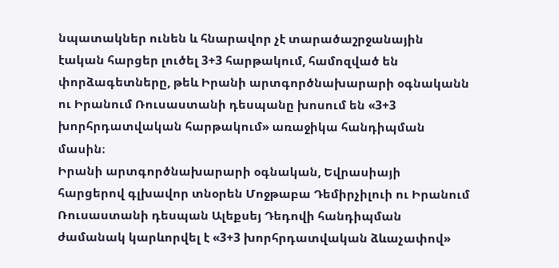նպատակներ ունեն և հնարավոր չէ տարածաշրջանային էական հարցեր լուծել 3+3 հարթակում, համոզված են փորձագետները, թեև Իրանի արտգործնախարարի օգնականն ու Իրանում Ռուսաստանի դեսպանը խոսում են «3+3 խորհրդատվական հարթակում» առաջիկա հանդիպման մասին։
Իրանի արտգործնախարարի օգնական, Եվրասիայի հարցերով գլխավոր տնօրեն Մոջթաբա Դեմիրչիլուի ու Իրանում Ռուսաստանի դեսպան Ալեքսեյ Դեդովի հանդիպման ժամանակ կարևորվել է «3+3 խորհրդատվական ձևաչափով»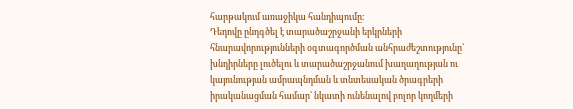հարթակում առաջիկա հանդիպումը։
Դեդովը ընդգծել է տարածաշրջանի երկրների հնարավորությունների օգտագործման անհրաժեշտությունը՝ խնդիրները լուծելու և տարածաշրջանում խաղաղության ու կայունության ամրապնդման և տնտեսական ծրագրերի իրականացման համար՝ նկատի ունենալով բոլոր կողմերի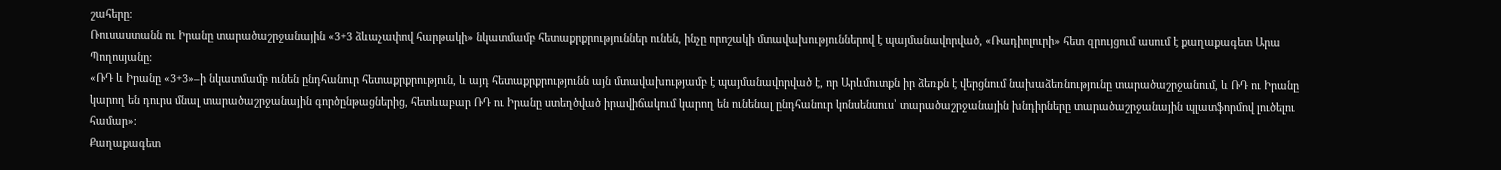շահերը։
Ռուսաստանն ու Իրանը տարածաշրջանային «3+3 ձևաչափով հարթակի» նկատմամբ հետաքրքրություններ ունեն, ինչը որոշակի մտավախություններով է պայմանավորված, «Ռադիոլուրի» հետ զրույցում ասում է քաղաքագետ Արա Պողոսյանը։
«ՌԴ և Իրանը «3+3»–ի նկատմամբ ունեն ընդհանուր հետաքրքրություն, և այդ հետաքրքրությունն այն մտավախությամբ է պայմանավորված է, որ Արևմուտքն իր ձեռքն է վերցնում նախաձեռնությունը տարածաշրջանում, և ՌԴ ու Իրանը կարող են դուրս մնալ տարածաշրջանային գործընթացներից, հետևաբար ՌԴ ու Իրանը ստեղծված իրավիճակում կարող են ունենալ ընդհանուր կոնսենսուս՝ տարածաշրջանային խնդիրները տարածաշրջանային պլատֆորմով լուծելու համար»։
Քաղաքագետ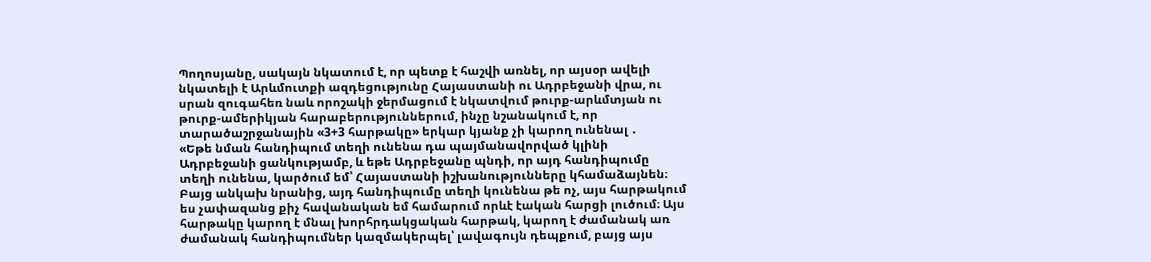Պողոսյանը, սակայն նկատում է, որ պետք է հաշվի առնել, որ այսօր ավելի նկատելի է Արևմուտքի ազդեցությունը Հայաստանի ու Ադրբեջանի վրա, ու սրան զուգահեռ նաև որոշակի ջերմացում է նկատվում թուրք-արևմտյան ու թուրք-ամերիկյան հարաբերություններում, ինչը նշանակում է, որ տարածաշրջանային «3+3 հարթակը» երկար կյանք չի կարող ունենալ ․
«Եթե նման հանդիպում տեղի ունենա դա պայմանավորված կլինի Ադրբեջանի ցանկությամբ, և եթե Ադրբեջանը պնդի, որ այդ հանդիպումը տեղի ունենա, կարծում եմ՝ Հայաստանի իշխանությունները կհամաձայնեն։ Բայց անկախ նրանից, այդ հանդիպումը տեղի կունենա թե ոչ, այս հարթակում ես չափազանց քիչ հավանական եմ համարում որևէ էական հարցի լուծում։ Այս հարթակը կարող է մնալ խորհրդակցական հարթակ, կարող է ժամանակ առ ժամանակ հանդիպումներ կազմակերպել՝ լավագույն դեպքում, բայց այս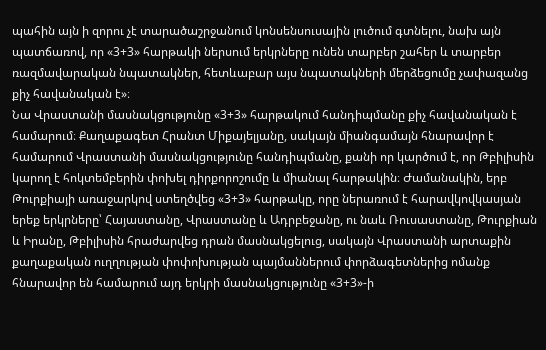պահին այն ի զորու չէ տարածաշրջանում կոնսենսուսային լուծում գտնելու, նախ այն պատճառով, որ «3+3» հարթակի ներսում երկրները ունեն տարբեր շահեր և տարբեր ռազմավարական նպատակներ, հետևաբար այս նպատակների մերձեցումը չափազանց քիչ հավանական է»։
Նա Վրաստանի մասնակցությունը «3+3» հարթակում հանդիպմանը քիչ հավանական է համարում։ Քաղաքագետ Հրանտ Միքայելյանը, սակայն միանգամայն հնարավոր է համարում Վրաստանի մասնակցությունը հանդիպմանը, քանի որ կարծում է, որ Թբիլիսին կարող է հոկտեմբերին փոխել դիրքորոշումը և միանալ հարթակին։ Ժամանակին, երբ Թուրքիայի առաջարկով ստեղծվեց «3+3» հարթակը, որը ներառում է հարավկովկասյան երեք երկրները՝ Հայաստանը, Վրաստանը և Ադրբեջանը, ու նաև Ռուսաստանը, Թուրքիան և Իրանը, Թբիլիսին հրաժարվեց դրան մասնակցելուց, սակայն Վրաստանի արտաքին քաղաքական ուղղության փոփոխության պայմաններում փորձագետներից ոմանք հնարավոր են համարում այդ երկրի մասնակցությունը «3+3»-ի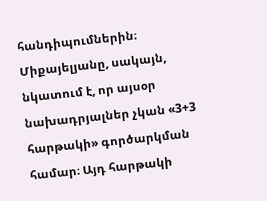հանդիպումներին։ Միքայելյանը, սակայն, նկատում է, որ այսօր նախադրյալներ չկան «3+3 հարթակի» գործարկման համար։ Այդ հարթակի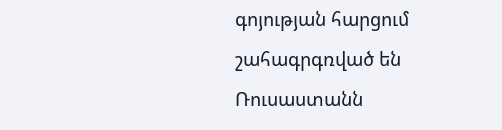գոյության հարցում շահագրգռված են Ռուսաստանն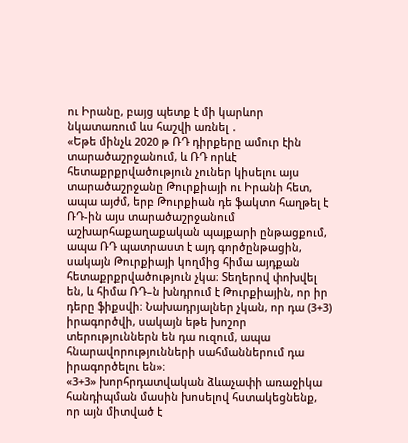ու Իրանը, բայց պետք է մի կարևոր նկատառում ևս հաշվի առնել ․
«Եթե մինչև 2020 թ ՌԴ դիրքերը ամուր էին տարածաշրջանում, և ՌԴ որևէ հետաքրքրվածություն չուներ կիսելու այս տարածաշրջանը Թուրքիայի ու Իրանի հետ, ապա այժմ, երբ Թուրքիան դե ֆակտո հաղթել է ՌԴ-ին այս տարածաշրջանում աշխարհաքաղաքական պայքարի ընթացքում, ապա ՌԴ պատրաստ է այդ գործընթացին, սակայն Թուրքիայի կողմից հիմա այդքան հետաքրքրվածություն չկա։ Տեղերով փոխվել են, և հիմա ՌԴ–ն խնդրում է Թուրքիային, որ իր դերը ֆիքսվի։ Նախադրյալներ չկան, որ դա (3+3) իրագործվի, սակայն եթե խոշոր տերություններն են դա ուզում, ապա հնարավորությունների սահմաններում դա իրագործելու են»։
«3+3» խորհրդատվական ձևաչափի առաջիկա հանդիպման մասին խոսելով հստակեցնենք, որ այն միտված է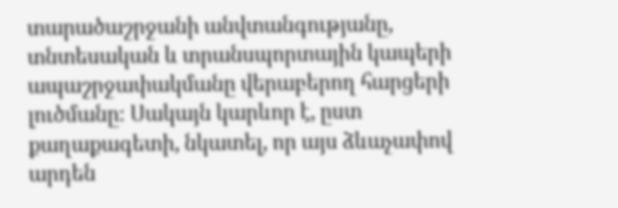տարածաշրջանի անվտանգությանը, տնտեսական և տրանսպորտային կապերի ապաշրջափակմանը վերաբերող հարցերի լուծմանը։ Սակայն կարևոր է, ըստ քաղաքագետի, նկատել, որ այս ձևաչափով արդեն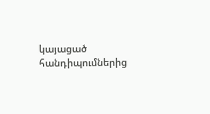կայացած հանդիպումներից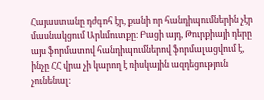Հայաստանը դժգոհ էր, քանի որ հանդիպումներին չէր մասնակցում Արևմուտքը։ Բացի այդ, Թուրքիայի դերը այս ֆորմատով հանդիպումներով ֆորմալացվում է, ինչը ՀՀ վրա չի կարող է ռիսկային ազդեցություն չունենալ։